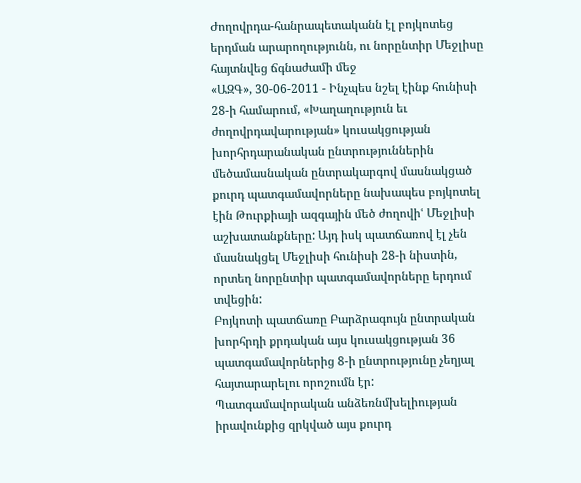Ժողովրդա-հանրապետականն էլ բոյկոտեց երդման արարողությունն, ու նորընտիր Մեջլիսը հայտնվեց ճգնաժամի մեջ
«ԱԶԳ», 30-06-2011 - Ինչպես նշել էինք հունիսի 28-ի համարում, «Խաղաղություն եւ ժողովրդավարության» կուսակցության խորհրդարանական ընտրություններին մեծամասնական ընտրակարգով մասնակցած քուրդ պատգամավորները նախապես բոյկոտել էին Թուրքիայի ազգային մեծ ժողովիՙ Մեջլիսի աշխատանքները: Այդ իսկ պատճառով էլ չեն մասնակցել Մեջլիսի հունիսի 28-ի նիստին, որտեղ նորընտիր պատգամավորները երդում տվեցին:
Բոյկոտի պատճառը Բարձրագույն ընտրական խորհրդի քրդական այս կուսակցության 36 պատգամավորներից 8-ի ընտրությունը չեղյալ հայտարարելու որոշումն էր: Պատգամավորական անձեռնմխելիության իրավունքից զրկված այս քուրդ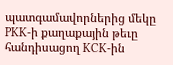պատգամավորներից մեկը PKK-ի քաղաքային թեւը հանդիսացող KCK-ին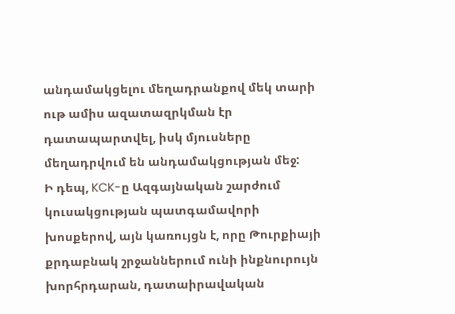անդամակցելու մեղադրանքով մեկ տարի ութ ամիս ազատազրկման էր դատապարտվել, իսկ մյուսները մեղադրվում են անդամակցության մեջ:
Ի դեպ, KCK-ը Ազգայնական շարժում կուսակցության պատգամավորի խոսքերով, այն կառույցն է, որը Թուրքիայի քրդաբնակ շրջաններում ունի ինքնուրույն խորհրդարան, դատաիրավական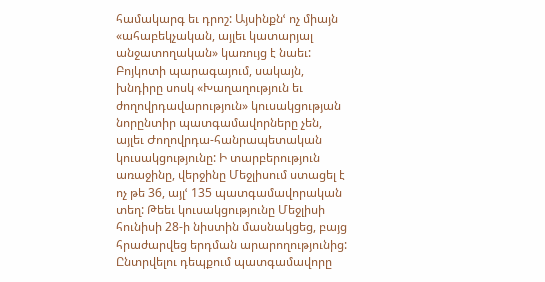համակարգ եւ դրոշ: Այսինքնՙ ոչ միայն «ահաբեկչական, այլեւ կատարյալ անջատողական» կառույց է նաեւ:
Բոյկոտի պարագայում, սակայն, խնդիրը սոսկ «Խաղաղություն եւ ժողովրդավարություն» կուսակցության նորընտիր պատգամավորները չեն, այլեւ Ժողովրդա-հանրապետական կուսակցությունը: Ի տարբերություն առաջինը, վերջինը Մեջլիսում ստացել է ոչ թե 36, այլՙ 135 պատգամավորական տեղ: Թեեւ կուսակցությունը Մեջլիսի հունիսի 28-ի նիստին մասնակցեց, բայց հրաժարվեց երդման արարողությունից: Ընտրվելու դեպքում պատգամավորը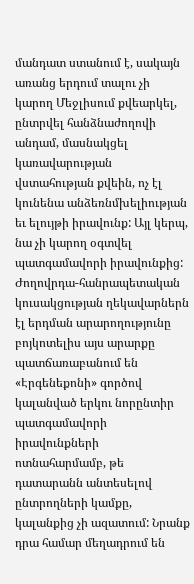մանդատ ստանում է, սակայն առանց երդում տալու չի կարող Մեջլիսում քվեարկել, ընտրվել հանձնաժողովի անդամ, մասնակցել կառավարության վստահության քվեին, ոչ էլ կունենա անձեռնմխելիության եւ ելույթի իրավունք: Այլ կերպ, նա չի կարող օգտվել պատգամավորի իրավունքից:
Ժողովրդա-հանրապետական կուսակցության ղեկավարներն էլ երդման արարողությունը բոյկոտելիս այս արարքը պատճառաբանում են «Էրգենեքոնի» գործով կալանված երկու նորընտիր պատգամավորի իրավունքների ոտնահարմամբ, թե դատարանն անտեսելով ընտրողների կամքը, կալանքից չի ազատում: Նրանք դրա համար մեղադրում են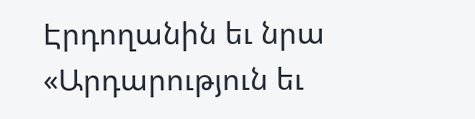Էրդողանին եւ նրա «Արդարություն եւ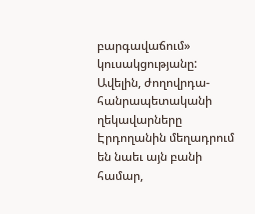բարգավաճում» կուսակցությանը:
Ավելին, ժողովրդա-հանրապետականի ղեկավարները Էրդողանին մեղադրում են նաեւ այն բանի համար,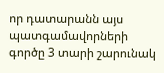որ դատարանն այս պատգամավորների գործը 3 տարի շարունակ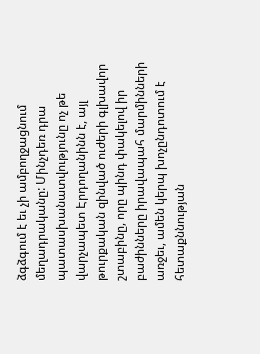ձգձգում է եւ չի ամբողջացնում մեղադրականը: Մինչդեռ դրա պատասխանատվությունը ոչ թե վարչապետ Էրդողանինն է, այլ թուրքական զինված ուժերի գլխավոր շտաբինը, որը պինդ փակելով իր բաժինները իրավապահ մարմինների առջեւ, ամեն կերպ խոչընդոտում է հետաքննության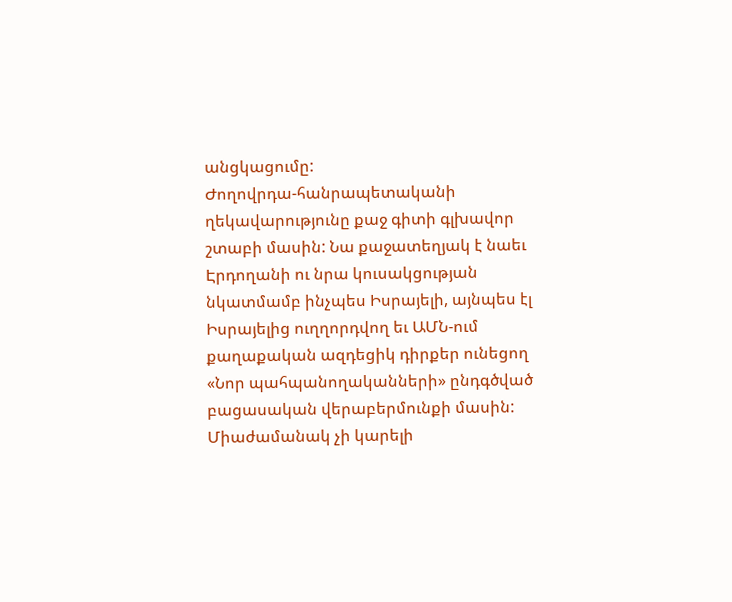անցկացումը:
Ժողովրդա-հանրապետականի ղեկավարությունը քաջ գիտի գլխավոր շտաբի մասին: Նա քաջատեղյակ է նաեւ Էրդողանի ու նրա կուսակցության նկատմամբ ինչպես Իսրայելի, այնպես էլ Իսրայելից ուղղորդվող եւ ԱՄՆ-ում քաղաքական ազդեցիկ դիրքեր ունեցող «Նոր պահպանողականների» ընդգծված բացասական վերաբերմունքի մասին:
Միաժամանակ չի կարելի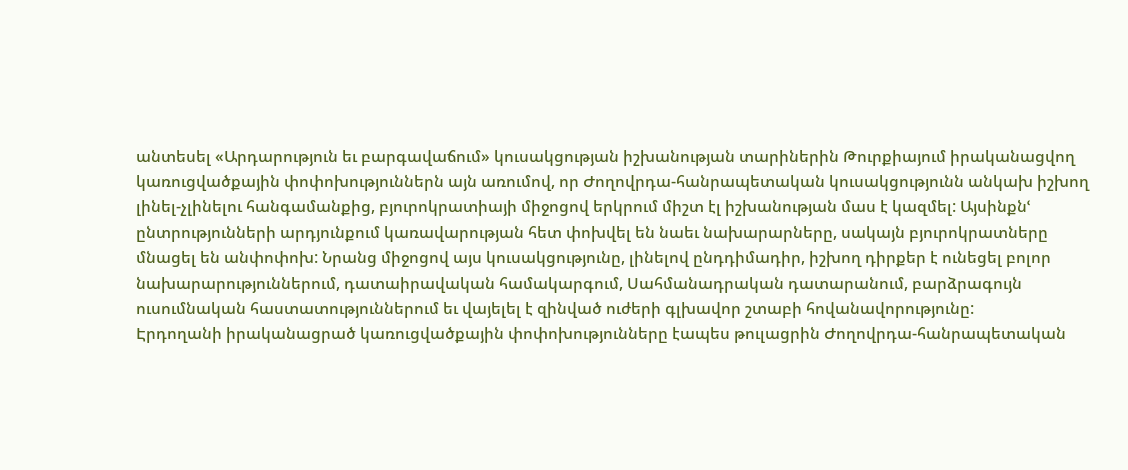անտեսել «Արդարություն եւ բարգավաճում» կուսակցության իշխանության տարիներին Թուրքիայում իրականացվող կառուցվածքային փոփոխություններն այն առումով, որ Ժողովրդա-հանրապետական կուսակցությունն անկախ իշխող լինել-չլինելու հանգամանքից, բյուրոկրատիայի միջոցով երկրում միշտ էլ իշխանության մաս է կազմել: Այսինքնՙ ընտրությունների արդյունքում կառավարության հետ փոխվել են նաեւ նախարարները, սակայն բյուրոկրատները մնացել են անփոփոխ: Նրանց միջոցով այս կուսակցությունը, լինելով ընդդիմադիր, իշխող դիրքեր է ունեցել բոլոր նախարարություններում, դատաիրավական համակարգում, Սահմանադրական դատարանում, բարձրագույն ուսումնական հաստատություններում եւ վայելել է զինված ուժերի գլխավոր շտաբի հովանավորությունը:
Էրդողանի իրականացրած կառուցվածքային փոփոխությունները էապես թուլացրին Ժողովրդա-հանրապետական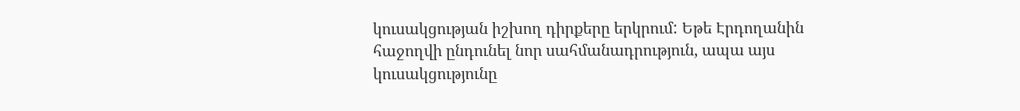կուսակցության իշխող դիրքերը երկրում: Եթե Էրդողանին հաջողվի ընդունել նոր սահմանադրություն, ապա այս կուսակցությունը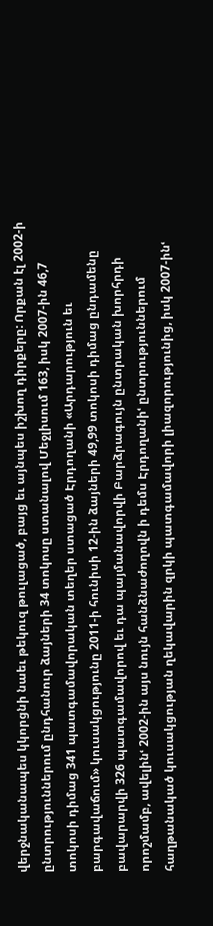վերջնականապես կկորցնի նաեւ թեկուզ թուլացած, բայց եւ այնպես իշխող դիրքերը: Որքան էլ 2002-ի ընտրություններում ընդհանուր ձայների 34 տոկոսը ստանալով Մեջլիսում 163, իսկ 2007-ին 46,7 տոկոսի դիմաց 341 պատգամավորական տեղեր ստացած Էրդողանի «Արդարություն եւ բարգավաճում» կուսակցությունը 2011-ի հունիսի 12-ին ձայների 49,99 տոկոսի դիմաց ընդամենը բավարարվի 326 պատգամավորով եւ դա պայմանավորվի Բարձրագույն ընտրական խորհրդի որոշմամբ, ավելինՙ 2002-ին այս նույն հանձնաժողովն ի դեմս Էրդողանիՙ ընտրություններում հաղթանակած կուսակցության ղեկավարին զրկի պատգամավորի լիազորությունից, իսկ 2007-ինՙ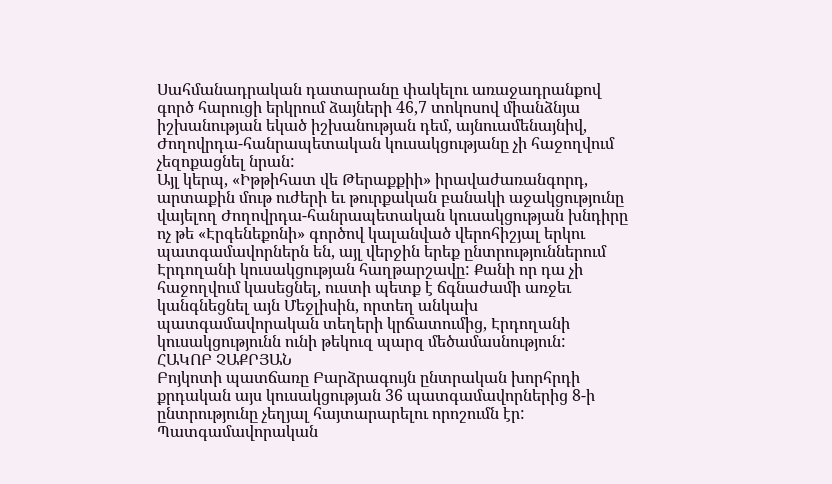Սահմանադրական դատարանը փակելու առաջադրանքով գործ հարուցի երկրում ձայների 46,7 տոկոսով միանձնյա իշխանության եկած իշխանության դեմ, այնուամենայնիվ, Ժողովրդա-հանրապետական կուսակցությանը չի հաջողվում չեզոքացնել նրան:
Այլ կերպ, «Իթթիհատ վե Թերաքքիի» իրավաժառանգորդ, արտաքին մութ ուժերի եւ թուրքական բանակի աջակցությունը վայելող Ժողովրդա-հանրապետական կուսակցության խնդիրը ոչ թե «Էրգենեքոնի» գործով կալանված վերոհիշյալ երկու պատգամավորներն են, այլ վերջին երեք ընտրություններում Էրդողանի կուսակցության հաղթարշավը: Քանի որ դա չի հաջողվում կասեցնել, ուստի պետք է ճգնաժամի առջեւ կանգնեցնել այն Մեջլիսին, որտեղ անկախ պատգամավորական տեղերի կրճատումից, Էրդողանի կուսակցությունն ունի թեկուզ պարզ մեծամասնություն:
ՀԱԿՈԲ ՉԱՔՐՅԱՆ
Բոյկոտի պատճառը Բարձրագույն ընտրական խորհրդի քրդական այս կուսակցության 36 պատգամավորներից 8-ի ընտրությունը չեղյալ հայտարարելու որոշումն էր: Պատգամավորական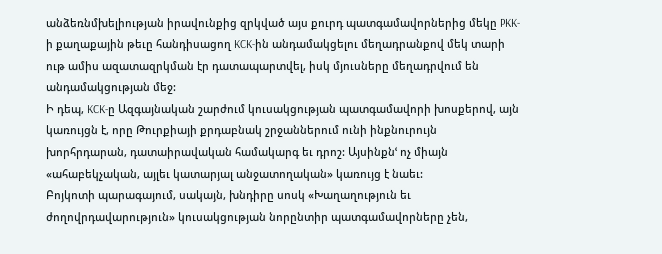անձեռնմխելիության իրավունքից զրկված այս քուրդ պատգամավորներից մեկը PKK-ի քաղաքային թեւը հանդիսացող KCK-ին անդամակցելու մեղադրանքով մեկ տարի ութ ամիս ազատազրկման էր դատապարտվել, իսկ մյուսները մեղադրվում են անդամակցության մեջ:
Ի դեպ, KCK-ը Ազգայնական շարժում կուսակցության պատգամավորի խոսքերով, այն կառույցն է, որը Թուրքիայի քրդաբնակ շրջաններում ունի ինքնուրույն խորհրդարան, դատաիրավական համակարգ եւ դրոշ: Այսինքնՙ ոչ միայն «ահաբեկչական, այլեւ կատարյալ անջատողական» կառույց է նաեւ:
Բոյկոտի պարագայում, սակայն, խնդիրը սոսկ «Խաղաղություն եւ ժողովրդավարություն» կուսակցության նորընտիր պատգամավորները չեն,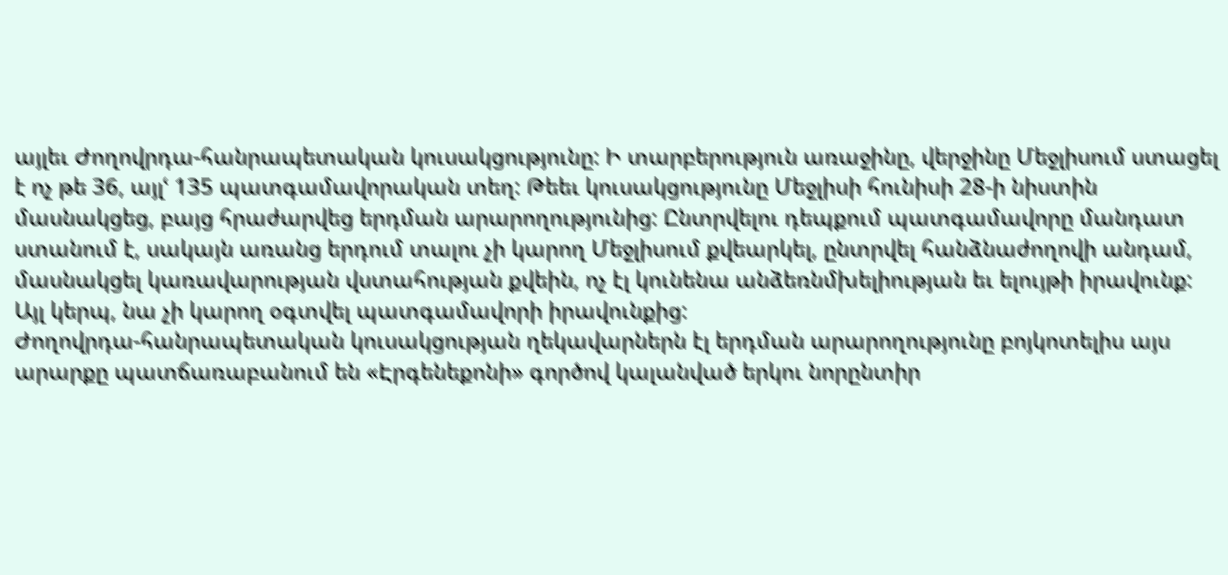այլեւ Ժողովրդա-հանրապետական կուսակցությունը: Ի տարբերություն առաջինը, վերջինը Մեջլիսում ստացել է ոչ թե 36, այլՙ 135 պատգամավորական տեղ: Թեեւ կուսակցությունը Մեջլիսի հունիսի 28-ի նիստին մասնակցեց, բայց հրաժարվեց երդման արարողությունից: Ընտրվելու դեպքում պատգամավորը մանդատ ստանում է, սակայն առանց երդում տալու չի կարող Մեջլիսում քվեարկել, ընտրվել հանձնաժողովի անդամ, մասնակցել կառավարության վստահության քվեին, ոչ էլ կունենա անձեռնմխելիության եւ ելույթի իրավունք: Այլ կերպ, նա չի կարող օգտվել պատգամավորի իրավունքից:
Ժողովրդա-հանրապետական կուսակցության ղեկավարներն էլ երդման արարողությունը բոյկոտելիս այս արարքը պատճառաբանում են «Էրգենեքոնի» գործով կալանված երկու նորընտիր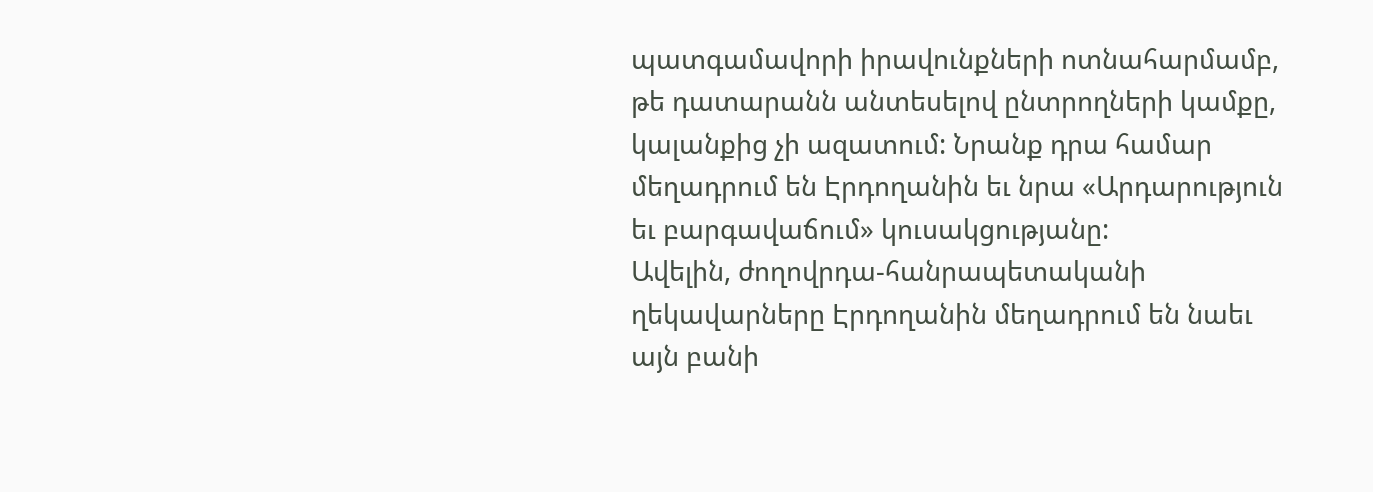պատգամավորի իրավունքների ոտնահարմամբ, թե դատարանն անտեսելով ընտրողների կամքը, կալանքից չի ազատում: Նրանք դրա համար մեղադրում են Էրդողանին եւ նրա «Արդարություն եւ բարգավաճում» կուսակցությանը:
Ավելին, ժողովրդա-հանրապետականի ղեկավարները Էրդողանին մեղադրում են նաեւ այն բանի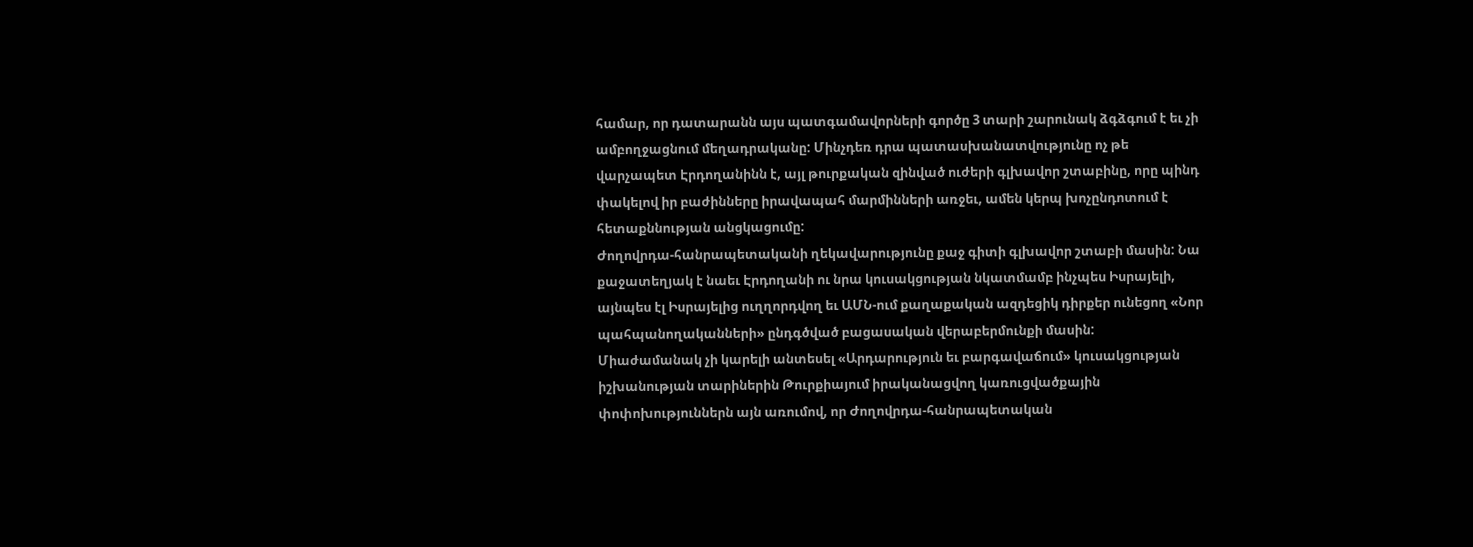համար, որ դատարանն այս պատգամավորների գործը 3 տարի շարունակ ձգձգում է եւ չի ամբողջացնում մեղադրականը: Մինչդեռ դրա պատասխանատվությունը ոչ թե վարչապետ Էրդողանինն է, այլ թուրքական զինված ուժերի գլխավոր շտաբինը, որը պինդ փակելով իր բաժինները իրավապահ մարմինների առջեւ, ամեն կերպ խոչընդոտում է հետաքննության անցկացումը:
Ժողովրդա-հանրապետականի ղեկավարությունը քաջ գիտի գլխավոր շտաբի մասին: Նա քաջատեղյակ է նաեւ Էրդողանի ու նրա կուսակցության նկատմամբ ինչպես Իսրայելի, այնպես էլ Իսրայելից ուղղորդվող եւ ԱՄՆ-ում քաղաքական ազդեցիկ դիրքեր ունեցող «Նոր պահպանողականների» ընդգծված բացասական վերաբերմունքի մասին:
Միաժամանակ չի կարելի անտեսել «Արդարություն եւ բարգավաճում» կուսակցության իշխանության տարիներին Թուրքիայում իրականացվող կառուցվածքային փոփոխություններն այն առումով, որ Ժողովրդա-հանրապետական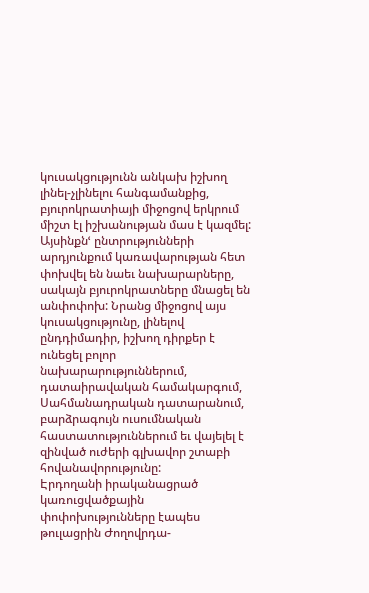կուսակցությունն անկախ իշխող լինել-չլինելու հանգամանքից, բյուրոկրատիայի միջոցով երկրում միշտ էլ իշխանության մաս է կազմել: Այսինքնՙ ընտրությունների արդյունքում կառավարության հետ փոխվել են նաեւ նախարարները, սակայն բյուրոկրատները մնացել են անփոփոխ: Նրանց միջոցով այս կուսակցությունը, լինելով ընդդիմադիր, իշխող դիրքեր է ունեցել բոլոր նախարարություններում, դատաիրավական համակարգում, Սահմանադրական դատարանում, բարձրագույն ուսումնական հաստատություններում եւ վայելել է զինված ուժերի գլխավոր շտաբի հովանավորությունը:
Էրդողանի իրականացրած կառուցվածքային փոփոխությունները էապես թուլացրին Ժողովրդա-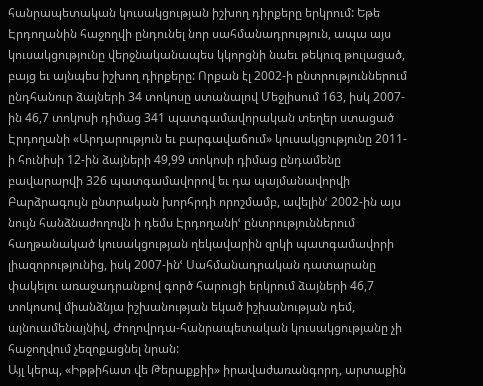հանրապետական կուսակցության իշխող դիրքերը երկրում: Եթե Էրդողանին հաջողվի ընդունել նոր սահմանադրություն, ապա այս կուսակցությունը վերջնականապես կկորցնի նաեւ թեկուզ թուլացած, բայց եւ այնպես իշխող դիրքերը: Որքան էլ 2002-ի ընտրություններում ընդհանուր ձայների 34 տոկոսը ստանալով Մեջլիսում 163, իսկ 2007-ին 46,7 տոկոսի դիմաց 341 պատգամավորական տեղեր ստացած Էրդողանի «Արդարություն եւ բարգավաճում» կուսակցությունը 2011-ի հունիսի 12-ին ձայների 49,99 տոկոսի դիմաց ընդամենը բավարարվի 326 պատգամավորով եւ դա պայմանավորվի Բարձրագույն ընտրական խորհրդի որոշմամբ, ավելինՙ 2002-ին այս նույն հանձնաժողովն ի դեմս Էրդողանիՙ ընտրություններում հաղթանակած կուսակցության ղեկավարին զրկի պատգամավորի լիազորությունից, իսկ 2007-ինՙ Սահմանադրական դատարանը փակելու առաջադրանքով գործ հարուցի երկրում ձայների 46,7 տոկոսով միանձնյա իշխանության եկած իշխանության դեմ, այնուամենայնիվ, Ժողովրդա-հանրապետական կուսակցությանը չի հաջողվում չեզոքացնել նրան:
Այլ կերպ, «Իթթիհատ վե Թերաքքիի» իրավաժառանգորդ, արտաքին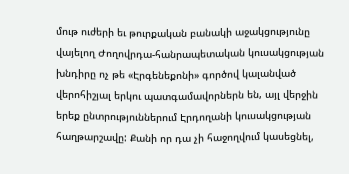մութ ուժերի եւ թուրքական բանակի աջակցությունը վայելող Ժողովրդա-հանրապետական կուսակցության խնդիրը ոչ թե «Էրգենեքոնի» գործով կալանված վերոհիշյալ երկու պատգամավորներն են, այլ վերջին երեք ընտրություններում Էրդողանի կուսակցության հաղթարշավը: Քանի որ դա չի հաջողվում կասեցնել,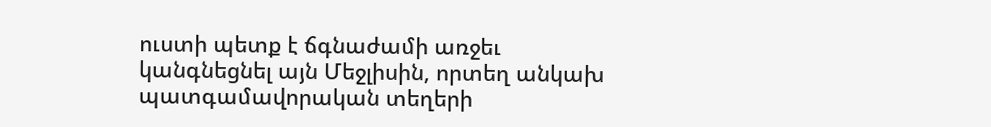ուստի պետք է ճգնաժամի առջեւ կանգնեցնել այն Մեջլիսին, որտեղ անկախ պատգամավորական տեղերի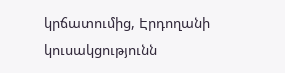կրճատումից, Էրդողանի կուսակցությունն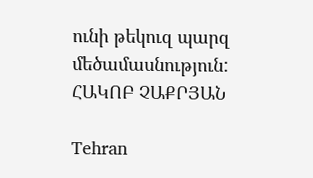ունի թեկուզ պարզ մեծամասնություն:
ՀԱԿՈԲ ՉԱՔՐՅԱՆ

Tehran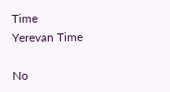Time
Yerevan Time

No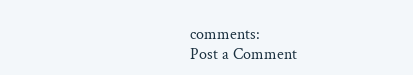comments:
Post a Comment